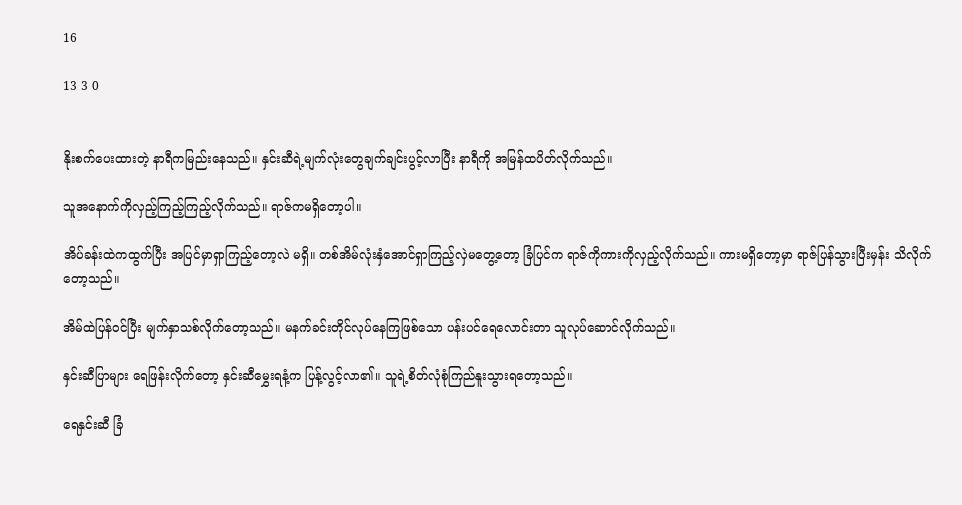16

13 3 0


နိုးစက်ပေးထားတဲ့ နာရီကမြည်းနေသည်။ နှင်းဆီရဲ့မျက်လုံး‌တွေချက်ချင်းပွင့်လာပြီး နာရီကို အမြန်ထပိတ်လိုက်သည်။

သူအနောက်ကိုလှည့်ကြည့်ကြည့်လိုက်သည်။ ရာဇ်ကမရှိတော့ပါ။

အိပ်ခန်းထဲကထွက်ပြီး အပြင်မှာရှာကြည့်တော့လဲ မရှိ။ တစ်အိမ်လုံးနှံအောင်ရှာကြည့်လှဲမတွေ့တော့ ခြံပြင်က ရာဇ်ကိုကားကိုလှည့်လိုက်သည်။ ကားမရှိတော့မှာ ရာဇ်ပြန်သွားပြီးမှန်း သိလိုက်တော့သည်။

အိမ်ထဲပြန်ဝင်ပြီး မျက်နှာသစ်လိုက်တော့သည်။ မနက်ခင်းတိုင်လုပ်နေကြဖြစ်သော ပန်းပင်ရေလောင်းတာ သူလုပ်ဆောင်လိုက်သည်။

နှင်းဆီပြာများ ရေဖြန်းလိုက်တော့ နှင်းဆီမွှေးရနံ့က ပြန့်လွင့်လာ၏။ သူရဲ့စိတ်လုံစုံကြည်နူးသွားရတော့သည်။

ရေနှင်းဆီ ခြံ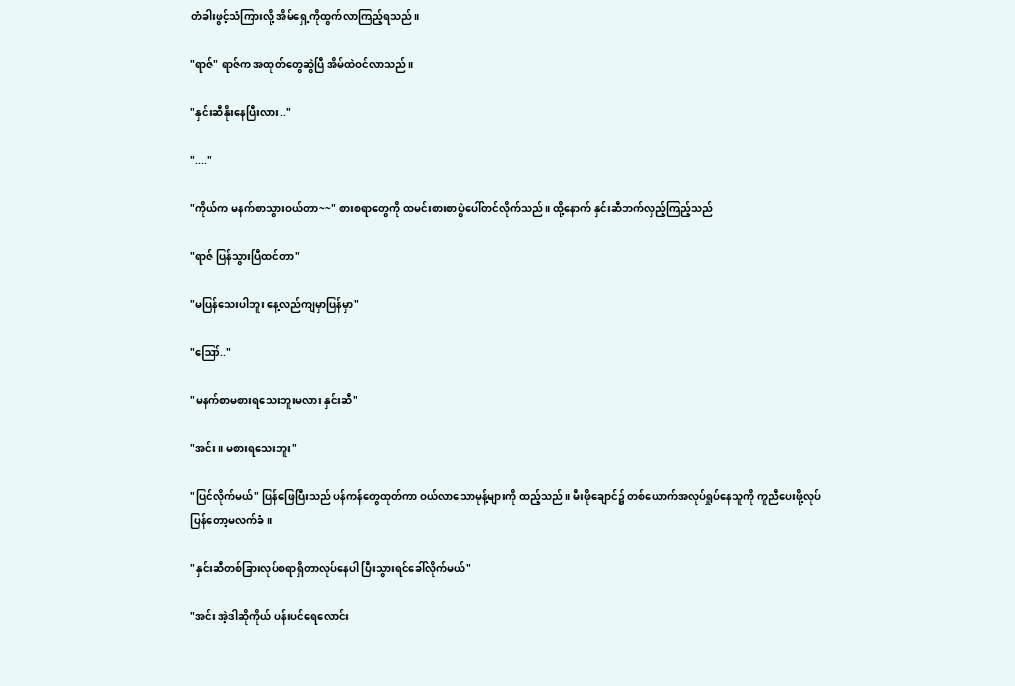တံခါးဖွင့်သံကြားလို့ အိမ်ရှေ့ကိုထွက်လာကြည့်ရသည်။

"ရာဇ်" ရာဇ်က အထုတ်တွေဆွဲပြီ အိမ်ထဲဝင်လာသည်။

"နှင်းဆီနိုးနေပြီးလား.."

"...."

"ကိုယ်က မနက်စာသွားဝယ်တာ~~" စားစရာ‌တွေကို ထမင်းစားစာပွဲပေါ်တင်လိုက်သည်။ ထို့နောက် နှင်းဆီဘက်လှည့်ကြည့်သည်

"ရာဇ် ပြန်သွားပြီထင်တာ"

"မပြန်သေးပါဘူး နေ့လည်ကျမှာပြန်မှာ"

"ဪ.."

"မနက်စာမစားရသေးဘူးမလား နှင်းဆီ"

"အင်း။ မစားရသေးဘူး"

"ပြင်လိုက်မယ်" ပြန်ဖြေပြီးသည် ပန်ကန်တွေထုတ်ကာ ဝယ်လာသောမုန့်များကို ထည့်သည်။ မီးဖိုချောင်၌ တစ်ယောက်အလုပ်ရှုပ်နေသူကို ကူညီပေးဖို့လုပ်ပြန်တော့မလက်ခံ။

"နှင်းဆီတစ်ခြားလုပ်စရာရှိတာလုပ်နေပါ ပြီးသွားရင်ခေါ်လိုက်မယ်"

"အင်း အဲ့ဒါဆိုကိုယ် ပန်းပင်ရေလောင်း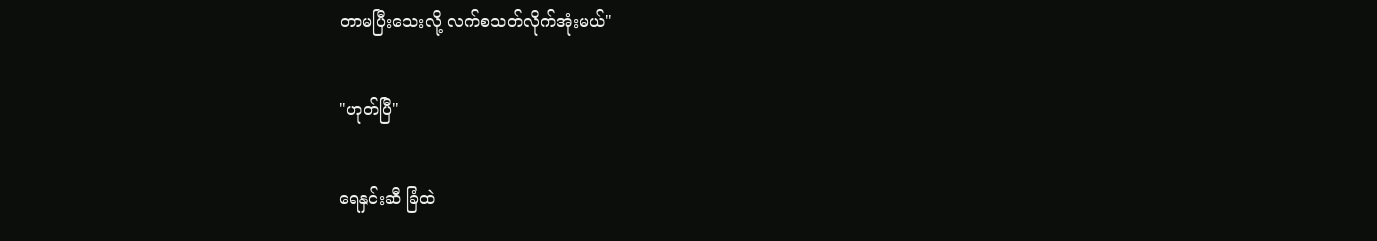တာမပြီးသေးလို့ လက်စသတ်လိုက်အုံးမယ်"

"ဟုတ်ပြီ"

ရေနှင်းဆီ ခြံထဲ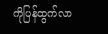ကိုပြန်ထွက်လာ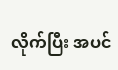လိုက်ပြီး အပင်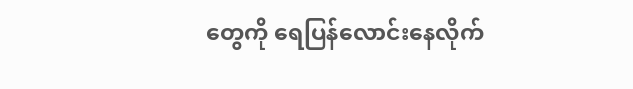တွေကို ရေပြန်လောင်းနေလိုက်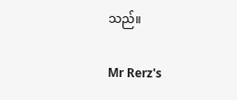သည်။

Mr Rerz's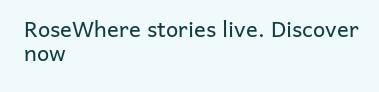RoseWhere stories live. Discover now